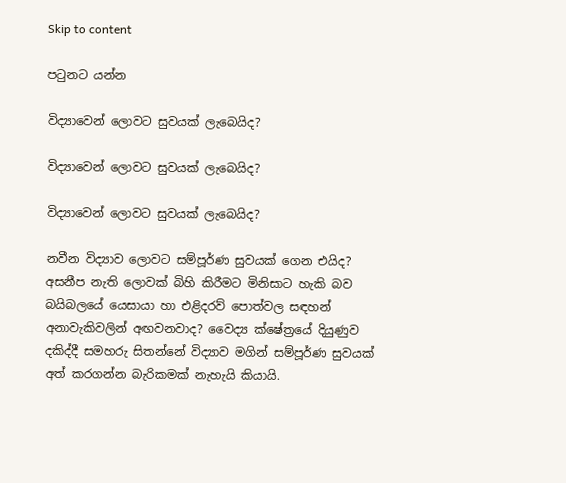Skip to content

පටුනට යන්න

විද්‍යාවෙන් ලොවට සුවයක් ලැබෙයිද?

විද්‍යාවෙන් ලොවට සුවයක් ලැබෙයිද?

විද්‍යාවෙන් ලොවට සුවයක් ලැබෙයිද?

නවීන විද්‍යාව ලොවට සම්පූර්ණ සුවයක් ගෙන එයිද? අසනීප නැති ලොවක් බිහි කිරීමට මිනිසාට හැකි බව බයිබලයේ යෙසායා හා එළිදරව් පොත්වල සඳහන් අනාවැකිවලින් අඟවනවාද? වෛද්‍ය ක්ෂේත්‍රයේ දියුණුව දකිද්දී සමහරු සිතන්නේ විද්‍යාව මගින් සම්පූර්ණ සුවයක් අත් කරගන්න බැරිකමක් නැහැයි කියායි.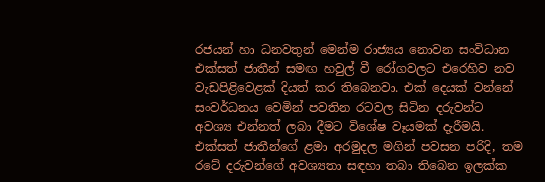රජයන් හා ධනවතුන් මෙන්ම රාජ්‍යය නොවන සංවිධාන එක්සත් ජාතීන් සමඟ හවුල් වී රෝගවලට එරෙහිව නව වැඩපිළිවෙළක් දියත් කර තිබෙනවා. එක් දෙයක් වන්නේ සංවර්ධනය වෙමින් පවතින රටවල සිටින දරුවන්ට අවශ්‍ය එන්නත් ලබා දීමට විශේෂ වෑයමක් දැරීමයි. එක්සත් ජාතීන්ගේ ළමා අරමුදල මගින් පවසන පරිදි, තම රටේ දරුවන්ගේ අවශ්‍යතා සඳහා තබා තිබෙන ඉලක්ක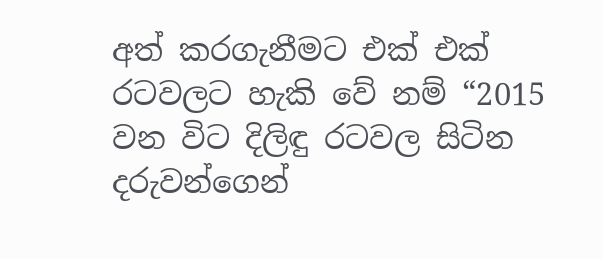අත් කරගැනීමට එක් එක් රටවලට හැකි වේ නම් “2015 වන විට දිලිඳු රටවල සිටින දරුවන්ගෙන්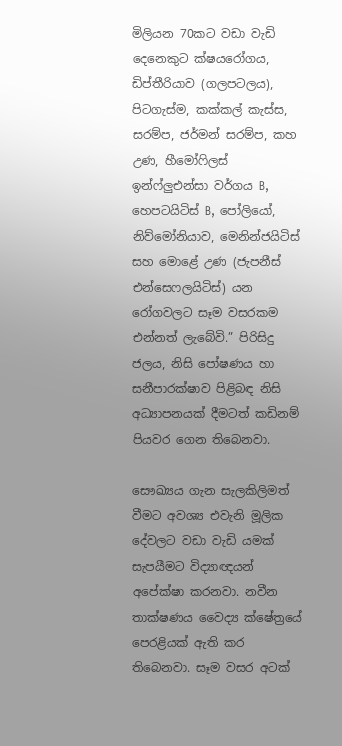මිලියන 70කට වඩා වැඩි දෙනෙකුට ක්ෂයරෝගය, ඩිප්තීරියාව (ගලපටලය), පිටගැස්ම, කක්කල් කැස්ස, සරම්ප, ජර්මන් සරම්ප, කහ උණ, හීමෝෆිලස් ඉන්ෆ්ලුඑන්සා වර්ගය B, හෙපටයිටිස් B, පෝලියෝ, නිව්මෝනියාව, මෙනින්ජයිටිස් සහ මොළේ උණ (ජැපනීස් එන්සෙෆලයිටිස්) යන රෝගවලට සෑම වසරකම එන්නත් ලැබේවි.” පිරිසිදු ජලය, නිසි පෝෂණය හා සනීපාරක්ෂාව පිළිබඳ නිසි අධ්‍යාපනයක් දීමටත් කඩිනම් පියවර ගෙන තිබෙනවා.

සෞඛ්‍යය ගැන සැලකිලිමත් වීමට අවශ්‍ය එවැනි මූලික දේවලට වඩා වැඩි යමක් සැපයීමට විද්‍යාඥයන් අපේක්ෂා කරනවා. නවීන තාක්ෂණය වෛද්‍ය ක්ෂේත්‍රයේ පෙරළියක් ඇති කර තිබෙනවා. සෑම වසර අටක්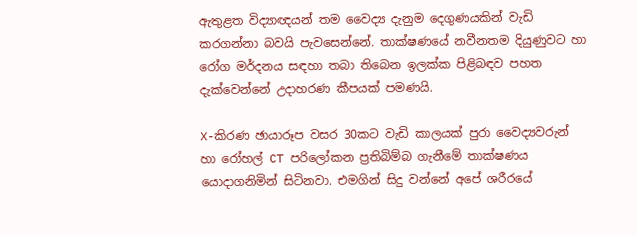ඇතුළත විද්‍යාඥයන් තම වෛද්‍ය දැනුම දෙගුණයකින් වැඩි කරගන්නා බවයි පැවසෙන්නේ. තාක්ෂණයේ නවීනතම දියුණුවට හා රෝග මර්දනය සඳහා තබා තිබෙන ඉලක්ක පිළිබඳව පහත දැක්වෙන්නේ උදාහරණ කීපයක් පමණයි.

X-කිරණ ඡායාරූප වසර 30කට වැඩි කාලයක් පුරා වෛද්‍යවරුන් හා රෝහල් CT පරිලෝකන ප්‍රතිබිම්බ ගැනීමේ තාක්ෂණය යොදාගනිමින් සිටිනවා. එමගින් සිදු වන්නේ අපේ ශරීරයේ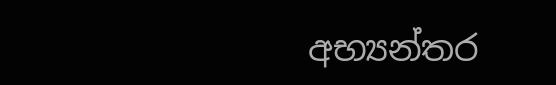අභ්‍යන්තර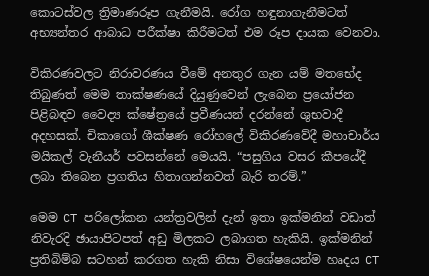කොටස්වල ත්‍රිමාණරූප ගැනීමයි. රෝග හඳුනාගැනීමටත් අභ්‍යන්තර ආබාධ පරීක්ෂා කිරීමටත් එම රූප දායක වෙනවා.

විකිරණවලට නිරාවරණය වීමේ අනතුර ගැන යම් මතභේද තිබුණත් මෙම තාක්ෂණයේ දියුණුවෙන් ලැබෙන ප්‍රයෝජන පිළිබඳව වෛද්‍ය ක්ෂේත්‍රයේ ප්‍රවීණයන් දරන්නේ ශුභවාදී අදහසක්. චිකාගෝ ශීක්ෂණ රෝහලේ විකිරණවේදී මහාචාර්ය මයිකල් වැනීයර් පවසන්නේ මෙයයි. “පසුගිය වසර කීපයේදී ලබා තිබෙන ප්‍රගතිය හිතාගන්නවත් බැරි තරම්.”

මෙම CT පරිලෝකන යන්ත්‍රවලින් දැන් ඉතා ඉක්මනින් වඩාත් නිවැරදි ඡායාපිටපත් අඩු මිලකට ලබාගත හැකියි. ඉක්මනින් ප්‍රතිබිම්බ සටහන් කරගත හැකි නිසා විශේෂයෙන්ම හෘදය CT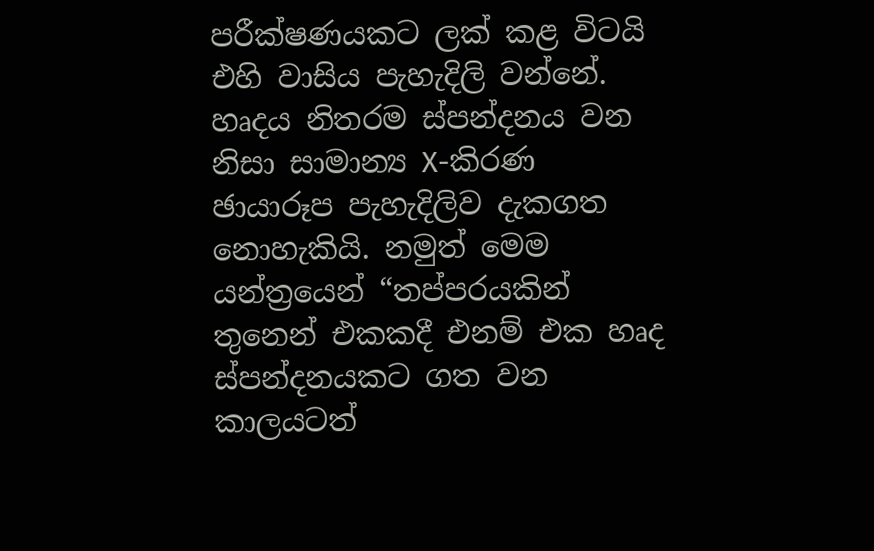පරීක්ෂණයකට ලක් කළ විටයි එහි වාසිය පැහැදිලි වන්නේ. හෘදය නිතරම ස්පන්දනය වන නිසා සාමාන්‍ය X-කිරණ ඡායාරූප පැහැදිලිව දැකගත නොහැකියි. නමුත් මෙම යන්ත්‍රයෙන් “තප්පරයකින් තුනෙන් එකකදී එනම් එක හෘද ස්පන්දනයකට ගත වන කාලයටත්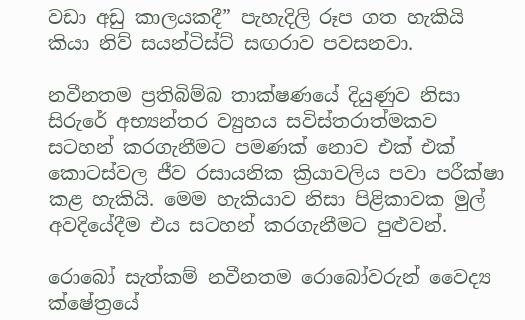වඩා අඩු කාලයකදී” පැහැදිලි රූප ගත හැකියි කියා නිව් සයන්ටිස්ට් සඟරාව පවසනවා.

නවීනතම ප්‍රතිබිම්බ තාක්ෂණයේ දියුණුව නිසා සිරුරේ අභ්‍යන්තර ව්‍යුහය සවිස්තරාත්මකව සටහන් කරගැනීමට පමණක් නොව එක් එක් කොටස්වල ජීව රසායනික ක්‍රියාවලිය පවා පරීක්ෂා කළ හැකියි. මෙම හැකියාව නිසා පිළිකාවක මුල් අවදියේදීම එය සටහන් කරගැනීමට පුළුවන්.

රොබෝ සැත්කම් නවීනතම රොබෝවරුන් වෛද්‍ය ක්ෂේත්‍රයේ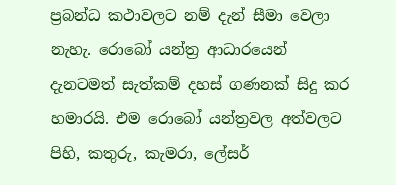ප්‍රබන්ධ කථාවලට නම් දැන් සීමා වෙලා නැහැ. රොබෝ යන්ත්‍ර ආධාරයෙන් දැනටමත් සැත්කම් දහස් ගණනක් සිදු කර හමාරයි. එම රොබෝ යන්ත්‍රවල අත්වලට පිහි, කතුරු, කැමරා, ලේසර්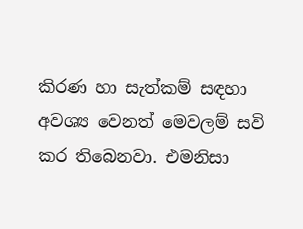කිරණ හා සැත්කම් සඳහා අවශ්‍ය වෙනත් මෙවලම් සවි කර තිබෙනවා. එමනිසා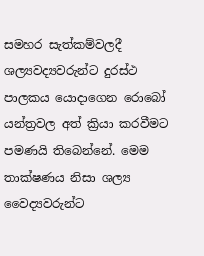සමහර සැත්කම්වලදී ශල්‍යවද්‍යවරුන්ට දුරස්ථ පාලකය යොදාගෙන රොබෝ යන්ත්‍රවල අත් ක්‍රියා කරවීමට පමණයි තිබෙන්නේ. මෙම තාක්ෂණය නිසා ශල්‍ය වෛද්‍යවරුන්ට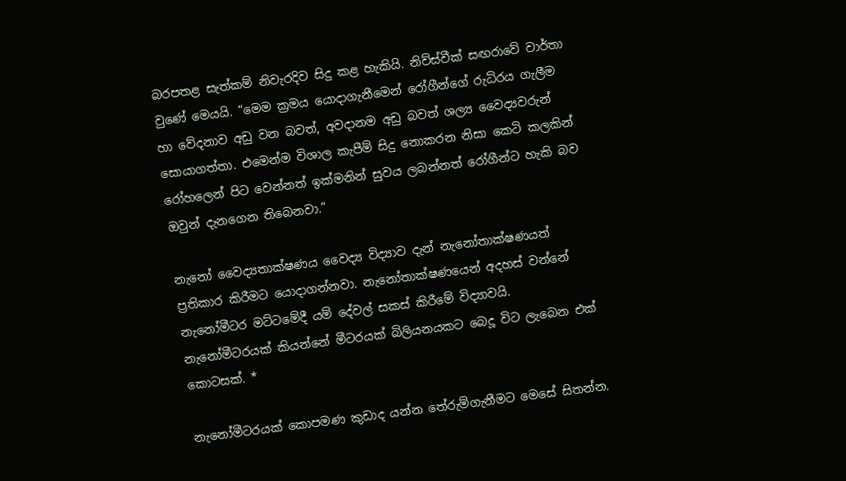බරපතළ සැත්කම් නිවැරදිව සිදු කළ හැකියි. නිව්ස්වීක් සඟරාවේ වාර්තා වුණේ මෙයයි. “මෙම ක්‍රමය යොදාගැනීමෙන් රෝගීන්ගේ රුධිරය ගැලීම හා වේදනාව අඩු වන බවත්, අවදානම අඩු බවත් ශල්‍ය වෛද්‍යවරුන් සොයාගත්තා. එමෙන්ම විශාල කැපීම් සිදු නොකරන නිසා කෙටි කලකින් රෝහලෙන් පිට වෙන්නත් ඉක්මනින් සුවය ලබන්නත් රෝගීන්ට හැකි බව ඔවුන් දැනගෙන තිබෙනවා.”

නැනෝ වෛද්‍යතාක්ෂණය වෛද්‍ය විද්‍යාව දැන් නැනෝතාක්ෂණයත් ප්‍රතිකාර කිරීමට යොදාගන්නවා. නැනෝතාක්ෂණයෙන් අදහස් වන්නේ නැනෝමීටර මට්ටමේදී යම් දේවල් සකස් කිරීමේ විද්‍යාවයි. නැනෝමීටරයක් කියන්නේ මීටරයක් බිලියනයකට බෙදූ විට ලැබෙන එක් කොටසක්. *

නැනෝමීටරයක් කොපමණ කුඩාද යන්න තේරුම්ගැනීමට මෙසේ සිතන්න.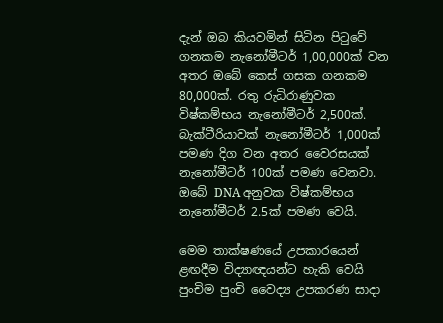දැන් ඔබ කියවමින් සිටින පිටුවේ ගනකම නැනෝමීටර් 1,00,000ක් වන අතර ඔබේ කෙස් ගසක ගනකම 80,000ක්. රතු රුධිරාණුවක විෂ්කම්භය නැනෝමීටර් 2,500ක්. බැක්ටීරියාවක් නැනෝමීටර් 1,000ක් පමණ දිග වන අතර වෛරසයක් නැනෝමීටර් 100ක් පමණ වෙනවා. ඔබේ DNA අනුවක විෂ්කම්භය නැනෝමීටර් 2.5ක් පමණ වෙයි.

මෙම තාක්ෂණයේ උපකාරයෙන් ළඟදීම විද්‍යාඥයන්ට හැකි වෙයි පුංචිම පුංචි වෛද්‍ය උපකරණ සාදා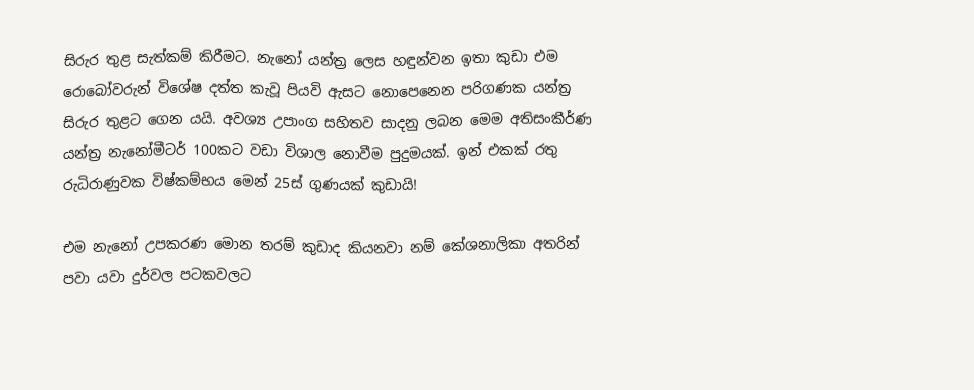සිරුර තුළ සැත්කම් කිරීමට. නැනෝ යන්ත්‍ර ලෙස හඳුන්වන ඉතා කුඩා එම රොබෝවරුන් විශේෂ දත්ත කැවූ පියවි ඇසට නොපෙනෙන පරිගණක යන්ත්‍ර සිරුර තුළට ගෙන යයි. අවශ්‍ය උපාංග සහිතව සාදනු ලබන මෙම අතිසංකීර්ණ යන්ත්‍ර නැනෝමීටර් 100කට වඩා විශාල නොවීම පුදුමයක්. ඉන් එකක් රතු රුධිරාණුවක විෂ්කම්භය මෙන් 25ස් ගුණයක් කුඩායි!

එම නැනෝ උපකරණ මොන තරම් කුඩාද කියනවා නම් කේශනාලිකා අතරින් පවා යවා දුර්වල පටකවලට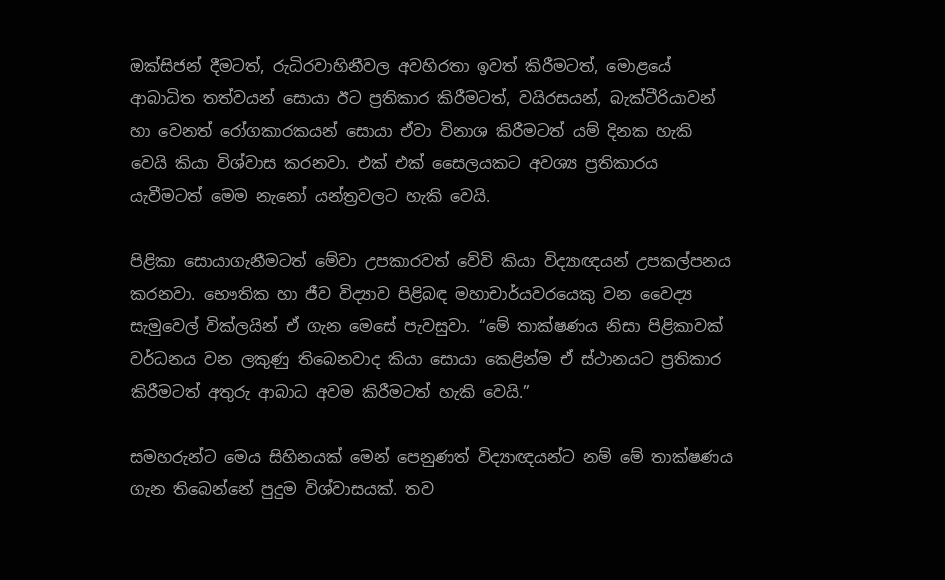ඔක්සිජන් දීමටත්, රුධිරවාහිනීවල අවහිරතා ඉවත් කිරීමටත්, මොළයේ ආබාධිත තත්වයන් සොයා ඊට ප්‍රතිකාර කිරීමටත්, වයිරසයන්, බැක්ටීරියාවන් හා වෙනත් රෝගකාරකයන් සොයා ඒවා විනාශ කිරීමටත් යම් දිනක හැකි වෙයි කියා විශ්වාස කරනවා. එක් එක් සෛලයකට අවශ්‍ය ප්‍රතිකාරය යැවීමටත් මෙම නැනෝ යන්ත්‍රවලට හැකි වෙයි.

පිළිකා සොයාගැනීමටත් මේවා උපකාරවත් වේවි කියා විද්‍යාඥයන් උපකල්පනය කරනවා. භෞතික හා ජීව විද්‍යාව පිළිබඳ මහාචාර්යවරයෙකු වන වෛද්‍ය සැමුවෙල් වික්ලයින් ඒ ගැන මෙසේ පැවසුවා. “මේ තාක්ෂණය නිසා පිළිකාවක් වර්ධනය වන ලකුණු තිබෙනවාද කියා සොයා කෙළින්ම ඒ ස්ථානයට ප්‍රතිකාර කිරීමටත් අතුරු ආබාධ අවම කිරීමටත් හැකි වෙයි.”

සමහරුන්ට මෙය සිහිනයක් මෙන් පෙනුණත් විද්‍යාඥයන්ට නම් මේ තාක්ෂණය ගැන තිබෙන්නේ පුදුම විශ්වාසයක්. තව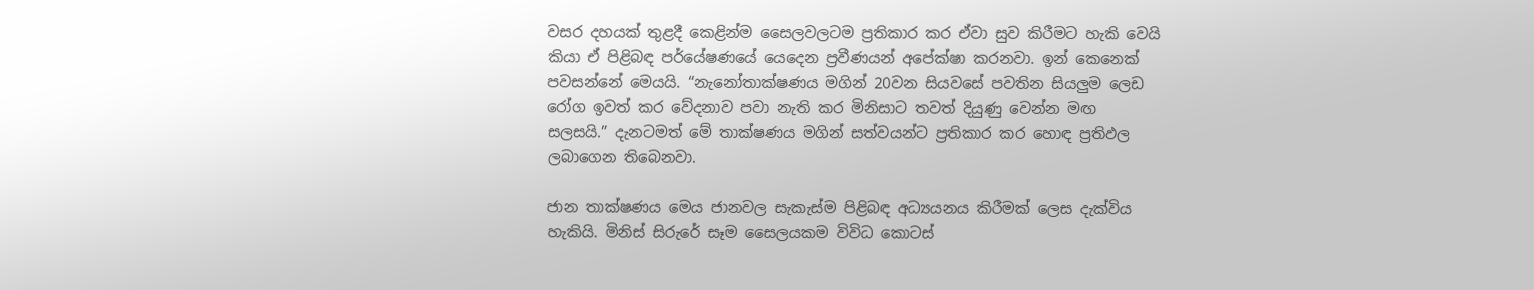වසර දහයක් තුළදී කෙළින්ම සෛලවලටම ප්‍රතිකාර කර ඒවා සුව කිරීමට හැකි වෙයි කියා ඒ පිළිබඳ පර්යේෂණයේ යෙදෙන ප්‍රවීණයන් අපේක්ෂා කරනවා. ඉන් කෙනෙක් පවසන්නේ මෙයයි. “නැනෝතාක්ෂණය මගින් 20වන සියවසේ පවතින සියලුම ලෙඩ රෝග ඉවත් කර වේදනාව පවා නැති කර මිනිසාට තවත් දියුණු වෙන්න මඟ සලසයි.” දැනටමත් මේ තාක්ෂණය මගින් සත්වයන්ට ප්‍රතිකාර කර හොඳ ප්‍රතිඵල ලබාගෙන තිබෙනවා.

ජාන තාක්ෂණය මෙය ජානවල සැකැස්ම පිළිබඳ අධ්‍යයනය කිරීමක් ලෙස දැක්විය හැකියි. මිනිස් සිරුරේ සෑම සෛලයකම විවිධ කොටස්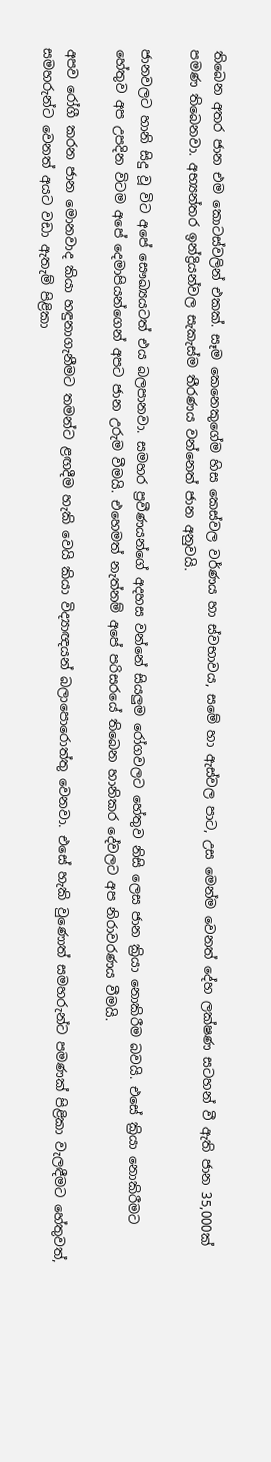තිබෙන අතර ජාන එම කොටස්වලින් එකක්. සෑම කෙනෙකුගේම හිස කෙස්වල වර්ණය හා ස්වභාවය, සමේ හා ඇස්වල පාට, උස මෙන්ම වෙනත් දේහ ලක්ෂණ සටහන් වී ඇති ජාන 35,000ක් පමණ තිබෙනවා. අභ්‍යන්තර ඉන්ද්‍රියන්වල සැකැස්ම තීරණය වන්නෙත් ජාන අනුවයි.

ජානවලට හානි සිදු වූ විට අපේ සෞඛ්‍යයටත් එය බලපානවා. සමහර ප්‍රවීණයන්ගේ අදහස වන්නේ සියලුම රෝගවලට හේතුව නිසි ලෙස ජාන ක්‍රියා නොකිරීම බවයි. එසේ ක්‍රියා නොකිරීමට හේතුව අප උපදින විටම අපේ දෙමාපියන්ගෙන් අපට ජාන උරුම වීමයි. එහෙමත් නැත්නම් අපේ පරිසරයේ තිබෙන හානිකර දේවලට අප නිරාවරණය වීමයි.

අපව රෝගී කරන ජාන මොනවාද කියා හඳුනාගැනීමට තමන්ට ළඟදීම හැකි වෙයි කියා විද්‍යාඥයන් බලාපොරොත්තු වෙනවා. එසේ හැකි වුණොත් සමහරුන්ට පමණක් පිළිකා වැලඳීමට හේතුවත්, සමහරුන්ට වෙනත් අයට වඩා ඇතැම් පිළිකා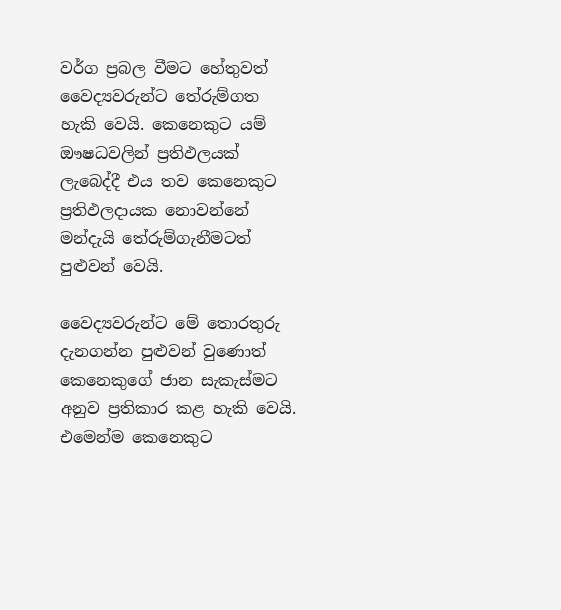වර්ග ප්‍රබල වීමට හේතුවත් වෛද්‍යවරුන්ට තේරුම්ගත හැකි වෙයි. කෙනෙකුට යම් ඖෂධවලින් ප්‍රතිඵලයක් ලැබෙද්දී එය තව කෙනෙකුට ප්‍රතිඵලදායක නොවන්නේ මන්දැයි තේරුම්ගැනීමටත් පුළුවන් වෙයි.

වෛද්‍යවරුන්ට මේ තොරතුරු දැනගන්න පුළුවන් වුණොත් කෙනෙකුගේ ජාන සැකැස්මට අනුව ප්‍රතිකාර කළ හැකි වෙයි. එමෙන්ම කෙනෙකුට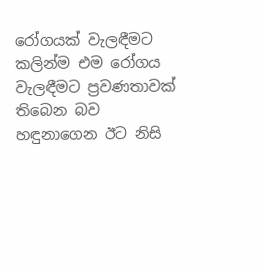රෝගයක් වැලඳීමට කලින්ම එම රෝගය වැලඳීමට ප්‍රවණතාවක් තිබෙන බව හඳුනාගෙන ඊට නිසි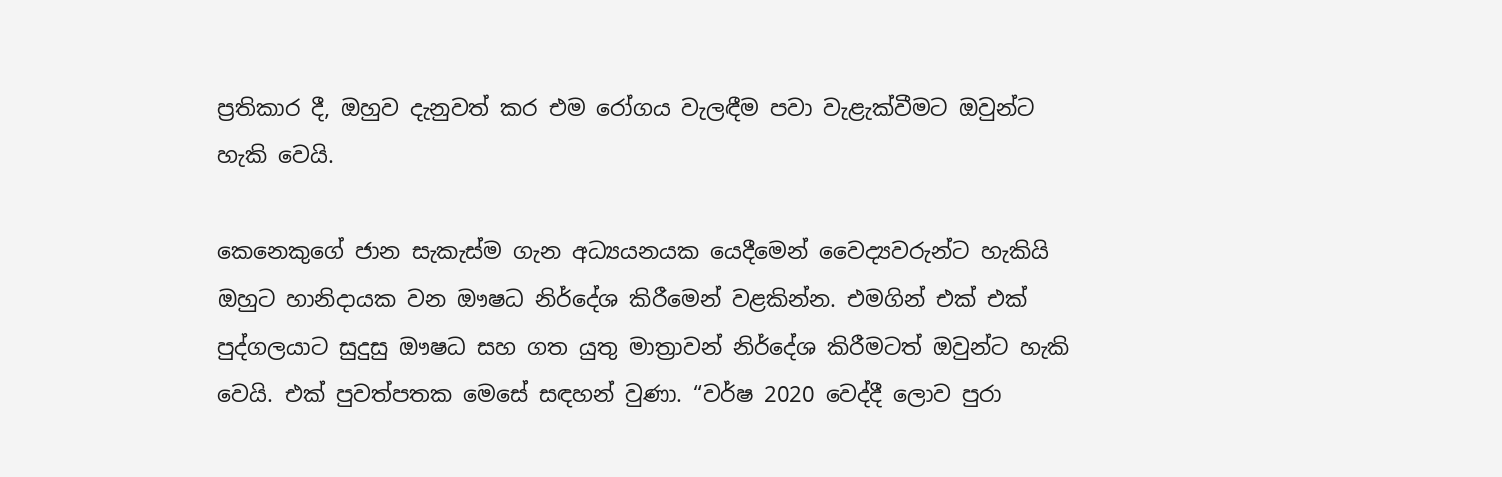ප්‍රතිකාර දී, ඔහුව දැනුවත් කර එම රෝගය වැලඳීම පවා වැළැක්වීමට ඔවුන්ට හැකි වෙයි.

කෙනෙකුගේ ජාන සැකැස්ම ගැන අධ්‍යයනයක යෙදීමෙන් වෛද්‍යවරුන්ට හැකියි ඔහුට හානිදායක වන ඖෂධ නිර්දේශ කිරීමෙන් වළකින්න. එමගින් එක් එක් පුද්ගලයාට සුදුසු ඖෂධ සහ ගත යුතු මාත්‍රාවන් නිර්දේශ කිරීමටත් ඔවුන්ට හැකි වෙයි. එක් පුවත්පතක මෙසේ සඳහන් වුණා. “වර්ෂ 2020 වෙද්දී ලොව පුරා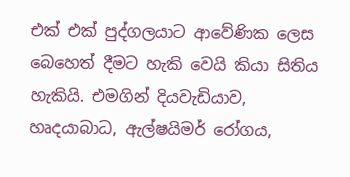එක් එක් පුද්ගලයාට ආවේණික ලෙස බෙහෙත් දීමට හැකි වෙයි කියා සිතිය හැකියි. එමගින් දියවැඩියාව, හෘදයාබාධ, ඇල්ෂයිමර් රෝගය,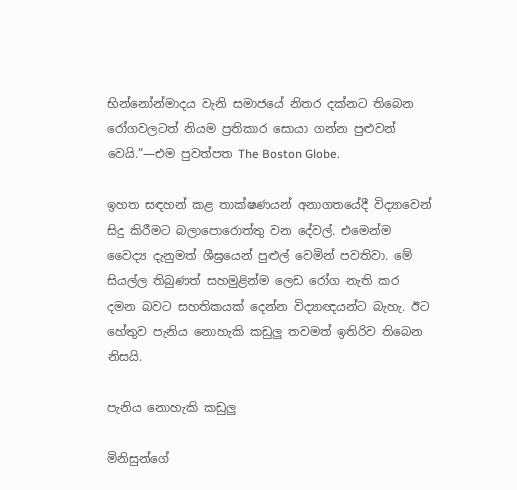භින්නෝන්මාදය වැනි සමාජයේ නිතර දක්නට තිබෙන රෝගවලටත් නියම ප්‍රතිකාර සොයා ගන්න පුළුවන් වෙයි.”—එම පුවත්පත The Boston Globe.

ඉහත සඳහන් කළ තාක්ෂණයන් අනාගතයේදී විද්‍යාවෙන් සිදු කිරීමට බලාපොරොත්තු වන දේවල්. එමෙන්ම වෛද්‍ය දැනුමත් ශීඝ්‍රයෙන් පුළුල් වෙමින් පවතිවා. මේ සියල්ල තිබුණත් සහමුළින්ම ලෙඩ රෝග නැති කර දමන බවට සහතිකයක් දෙන්න විද්‍යාඥයන්ට බැහැ. ඊට හේතුව පැනිය නොහැකි කඩුලු තවමත් ඉතිරිව තිබෙන නිසයි.

පැනිය නොහැකි කඩුලු

මිනිසුන්ගේ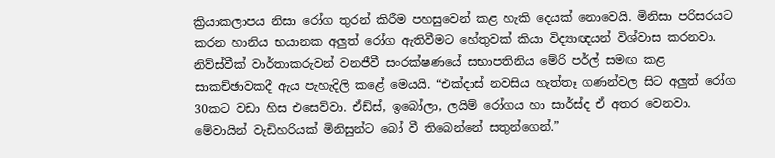ක්‍රියාකලාපය නිසා රෝග තුරන් කිරීම පහසුවෙන් කළ හැකි දෙයක් නොවෙයි. මිනිසා පරිසරයට කරන හානිය භයානක අලුත් රෝග ඇතිවීමට හේතුවක් කියා විද්‍යාඥයන් විශ්වාස කරනවා. නිව්ස්වීක් වාර්තාකරුවන් වනජීවී සංරක්ෂණයේ සභාපතිනිය මේරි පර්ල් සමඟ කළ සාකච්ඡාවකදී ඇය පැහැදිලි කළේ මෙයයි. “එක්දාස් නවසිය හැත්තෑ ගණන්වල සිට අලුත් රෝග 30කට වඩා හිස එසෙව්වා. ඒඩ්ස්, ඉබෝලා, ලයිම් රෝගය හා සාර්ස්ද ඒ අතර වෙනවා. මේවායින් වැඩිහරියක් මිනිසුන්ට බෝ වී තිබෙන්නේ සතුන්ගෙන්.”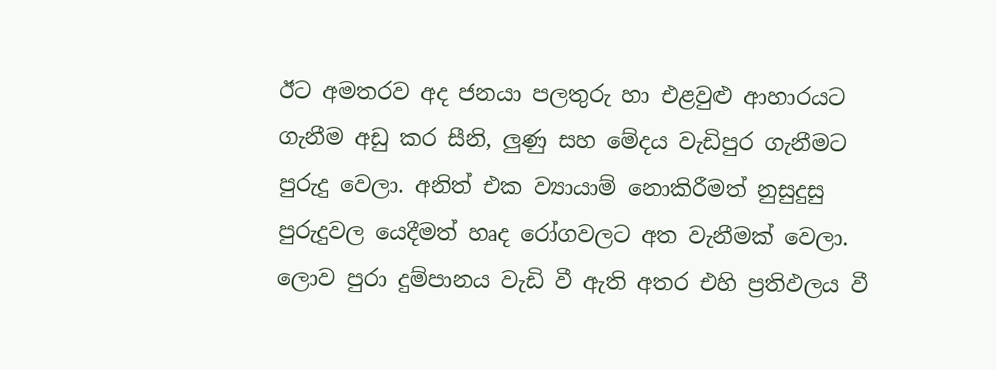ඊට අමතරව අද ජනයා පලතුරු හා එළවුළු ආහාරයට ගැනීම අඩු කර සීනි, ලුණු සහ මේදය වැඩිපුර ගැනීමට පුරුදු වෙලා. අනිත් එක ව්‍යායාම් නොකිරීමත් නුසුදුසු පුරුදුවල යෙදීමත් හෘද රෝගවලට අත වැනීමක් වෙලා. ලොව පුරා දුම්පානය වැඩි වී ඇති අතර එහි ප්‍රතිඵලය වී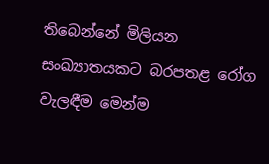තිබෙන්නේ මිලියන සංඛ්‍යාතයකට බරපතළ රෝග වැලඳීම මෙන්ම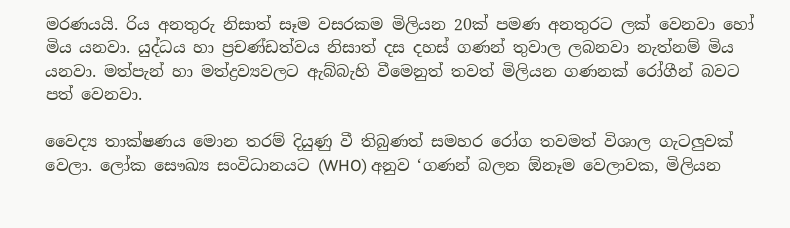මරණයයි. රිය අනතුරු නිසාත් සෑම වසරකම මිලියන 20ක් පමණ අනතුරට ලක් වෙනවා හෝ මිය යනවා. යුද්ධය හා ප්‍රචණ්ඩත්වය නිසාත් දස දහස් ගණන් තුවාල ලබනවා නැත්නම් මිය යනවා. මත්පැන් හා මත්ද්‍රව්‍යවලට ඇබ්බැහි වීමෙනුත් තවත් මිලියන ගණනක් රෝගීන් බවට පත් වෙනවා.

වෛද්‍ය තාක්ෂණය මොන තරම් දියුණු වී තිබුණත් සමහර රෝග තවමත් විශාල ගැටලුවක් වෙලා. ලෝක සෞඛ්‍ය සංවිධානයට (WHO) අනුව ‘ගණන් බලන ඕනෑම වෙලාවක, මිලියන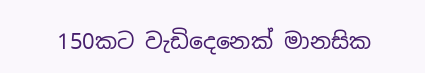150කට වැඩිදෙනෙක් මානසික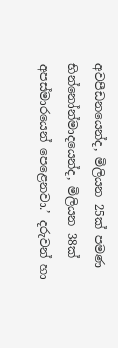අවපීඩනයෙන්ද, මිලියන 25ක් පමණ භින්නෝන්මාදයෙන්ද, මිලියන 38ක් අපස්මාරයෙන් පෙළෙනවා.’ දරුවන් හා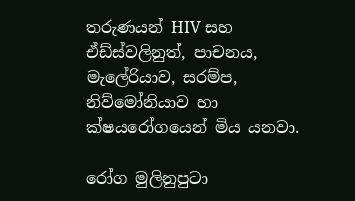තරුණයන් HIV සහ ඒඩ්ස්වලිනුත්, පාචනය, මැලේරියාව, සරම්ප, නිව්මෝනියාව හා ක්ෂයරෝගයෙන් මිය යනවා.

රෝග මුලිනුපුටා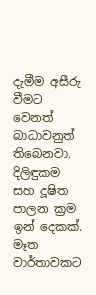දැමීම අසීරු වීමට වෙනත් බාධාවනුත් තිබෙනවා. දිලිඳුකම සහ දූෂිත පාලන ක්‍රම ඉන් දෙකක්. මෑත වාර්තාවකට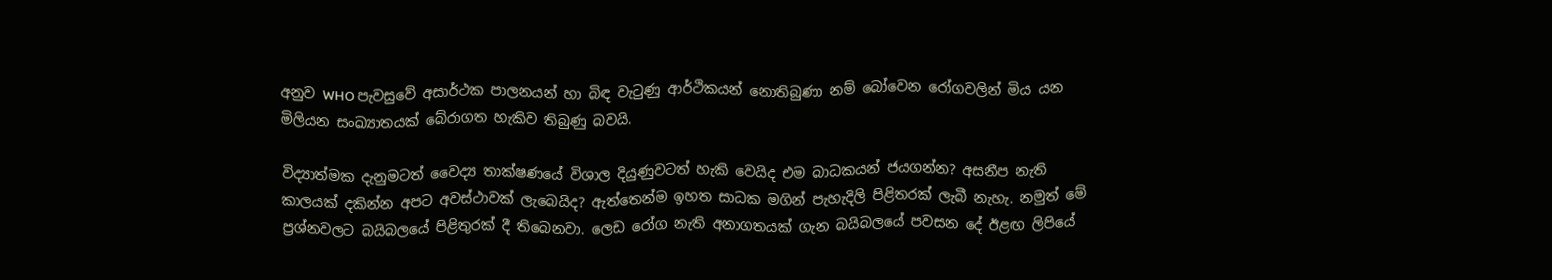අනුව WHO පැවසුවේ අසාර්ථක පාලනයන් හා බිඳ වැටුණු ආර්ථිකයන් නොතිබුණා නම් බෝවෙන රෝගවලින් මිය යන මිලියන සංඛ්‍යාතයක් බේරාගත හැකිව තිබුණු බවයි.

විද්‍යාත්මක දැනුමටත් වෛද්‍ය තාක්ෂණයේ විශාල දියුණුවටත් හැකි වෙයිද එම බාධකයන් ජයගන්න? අසනීප නැති කාලයක් දකින්න අපට අවස්ථාවක් ලැබෙයිද? ඇත්තෙන්ම ඉහත සාධක මගින් පැහැදිලි පිළිතරක් ලැබී නැහැ. නමුත් මේ ප්‍රශ්නවලට බයිබලයේ පිළිතුරක් දී තිබෙනවා. ලෙඩ රෝග නැති අනාගතයක් ගැන බයිබලයේ පවසන දේ ඊළඟ ලිපියේ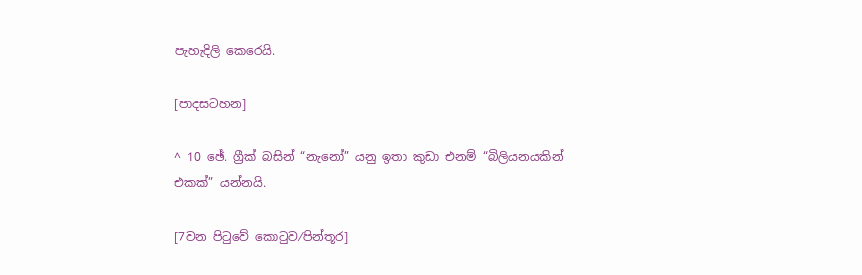පැහැදිලි කෙරෙයි.

[පාදසටහන]

^ 10 ඡේ. ග්‍රීක් බසින් “නැනෝ” යනු ඉතා කුඩා එනම් “බිලියනයකින් එකක්” යන්නයි.

[7වන පිටුවේ කොටුව⁄පින්තූර]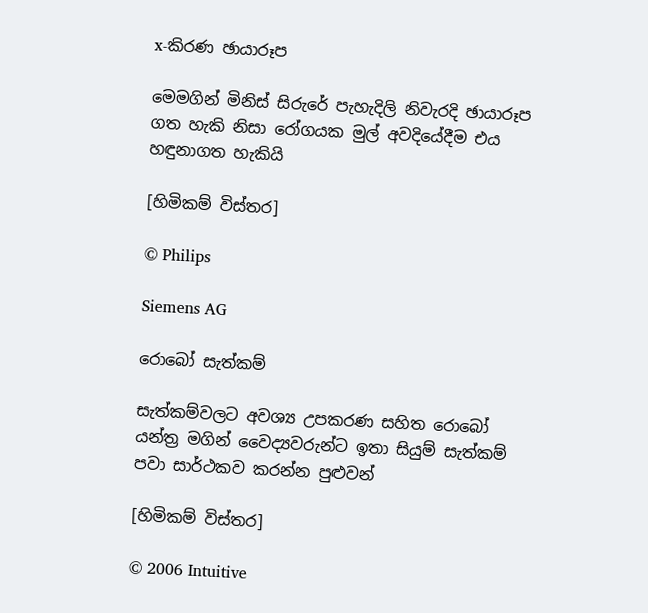x-කිරණ ඡායාරූප

මෙමගින් මිනිස් සිරුරේ පැහැදිලි නිවැරදි ඡායාරූප ගත හැකි නිසා රෝගයක මුල් අවදියේදීම එය හඳුනාගත හැකියි

[හිමිකම් විස්තර]

© Philips

Siemens AG

රොබෝ සැත්කම්

සැත්කම්වලට අවශ්‍ය උපකරණ සහිත රොබෝ යන්ත්‍ර මගින් වෛද්‍යවරුන්ට ඉතා සියුම් සැත්කම් පවා සාර්ථකව කරන්න පුළුවන්

[හිමිකම් විස්තර]

© 2006 Intuitive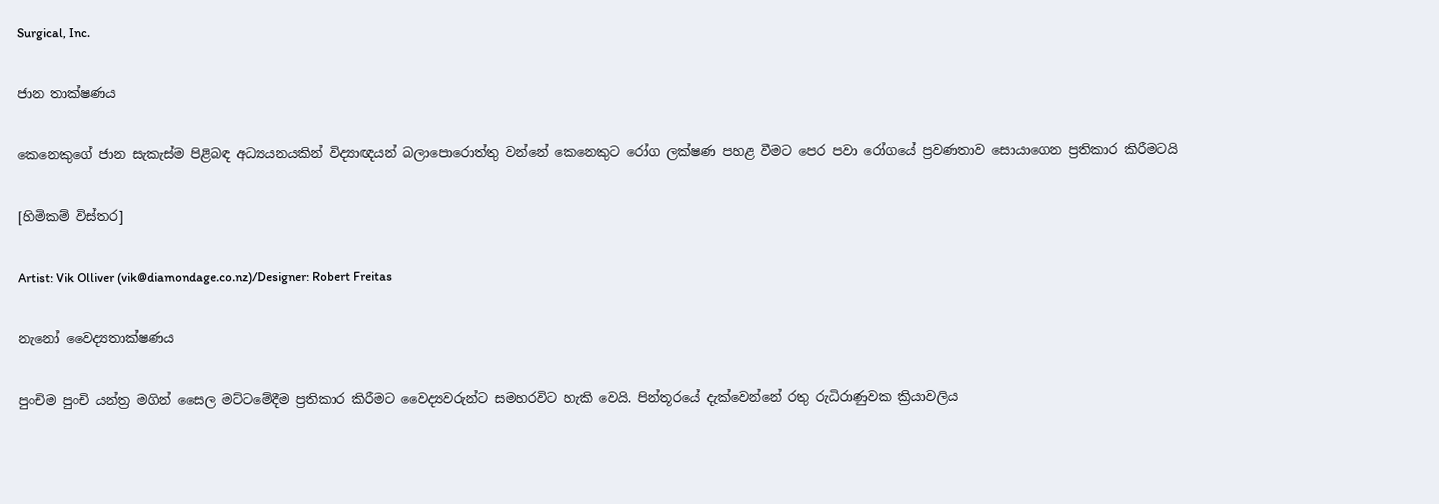Surgical, Inc.

ජාන තාක්ෂණය

කෙනෙකුගේ ජාන සැකැස්ම පිළිබඳ අධ්‍යයනයකින් විද්‍යාඥයන් බලාපොරොත්තු වන්නේ කෙනෙකුට රෝග ලක්ෂණ පහළ වීමට පෙර පවා රෝගයේ ප්‍රවණතාව සොයාගෙන ප්‍රතිකාර කිරීමටයි

[හිමිකම් විස්තර]

Artist: Vik Olliver (vik@diamondage.co.nz)/Designer: Robert Freitas

නැනෝ වෛද්‍යතාක්ෂණය

පුංචිම පුංචි යන්ත්‍ර මගින් සෛල මට්ටමේදීම ප්‍රතිකාර කිරීමට වෛද්‍යවරුන්ට සමහරවිට හැකි වෙයි. පින්තූරයේ දැක්වෙන්නේ රතු රුධිරාණුවක ක්‍රියාවලිය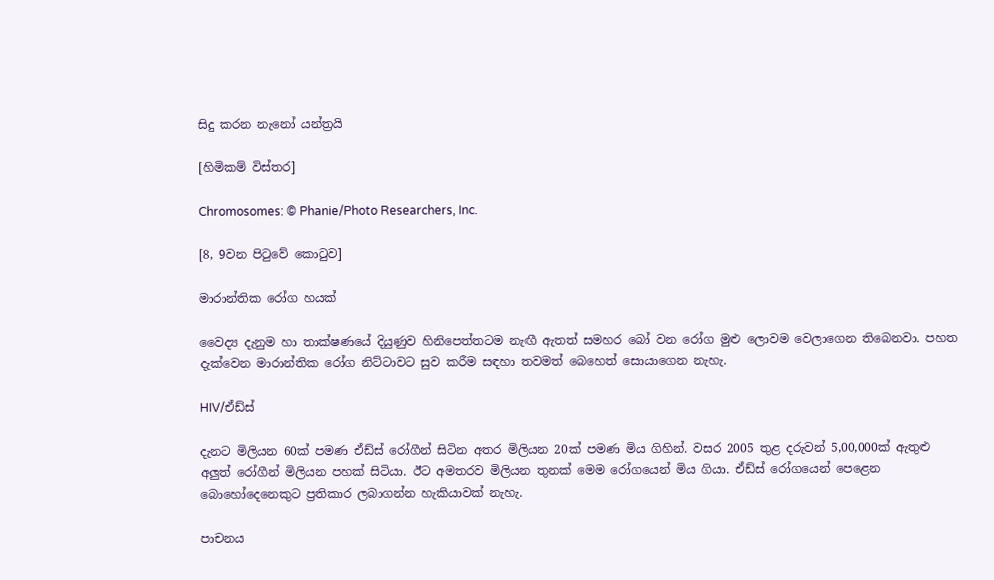සිදු කරන නැනෝ යන්ත්‍රයි

[හිමිකම් විස්තර]

Chromosomes: © Phanie/Photo Researchers, Inc.

[8, 9වන පිටුවේ කොටුව]

මාරාන්තික රෝග හයක්

වෛද්‍ය දැනුම හා තාක්ෂණයේ දියුණුව හිනිපෙත්තටම නැඟී ඇතත් සමහර බෝ වන රෝග මුළු ලොවම වෙලාගෙන තිබෙනවා. පහත දැක්වෙන මාරාන්තික රෝග නිට්ටාවට සුව කරීම සඳහා තවමත් බෙහෙත් සොයාගෙන නැහැ.

HIV/ඒඩ්ස්

දැනට මිලියන 60ක් පමණ ඒඩ්ස් රෝගීන් සිටින අතර මිලියන 20ක් පමණ මිය ගිහින්. වසර 2005 තුළ දරුවන් 5,00,000ක් ඇතුළු අලුත් රෝගීන් මිලියන පහක් සිටියා. ඊට අමතරව මිලියන තුනක් මෙම රෝගයෙන් මිය ගියා. ඒඩ්ස් රෝගයෙන් පෙළෙන බොහෝදෙනෙකුට ප්‍රතිකාර ලබාගන්න හැකියාවක් නැහැ.

පාචනය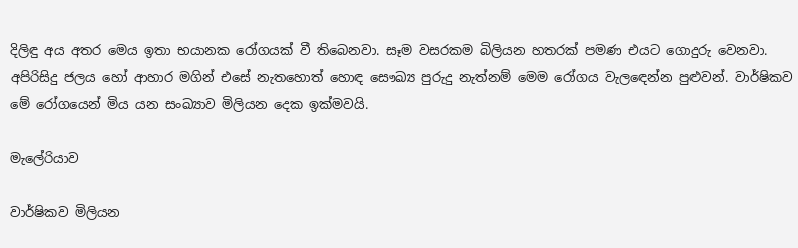දිලිඳු අය අතර මෙය ඉතා භයානක රෝගයක් වී තිබෙනවා. සෑම වසරකම බිලියන හතරක් පමණ එයට ගොදුරු වෙනවා. අපිරිසිදු ජලය හෝ ආහාර මගින් එසේ නැතහොත් හොඳ සෞඛ්‍ය පුරුදු නැත්නම් මෙම රෝගය වැලඳෙන්න පුළුවන්. වාර්ෂිකව මේ රෝගයෙන් මිය යන සංඛ්‍යාව මිලියන දෙක ඉක්මවයි.

මැලේරියාව

වාර්ෂිකව මිලියන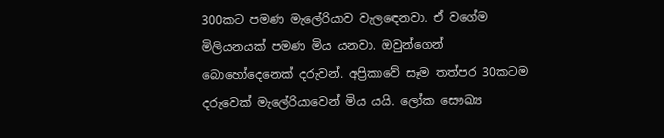300කට පමණ මැලේරියාව වැලඳෙනවා. ඒ වගේම මිලියනයක් පමණ මිය යනවා. ඔවුන්ගෙන් බොහෝදෙනෙක් දරුවන්. අප්‍රිකාවේ සෑම තත්පර 30කටම දරුවෙක් මැලේරියාවෙන් මිය යයි. ලෝක සෞඛ්‍ය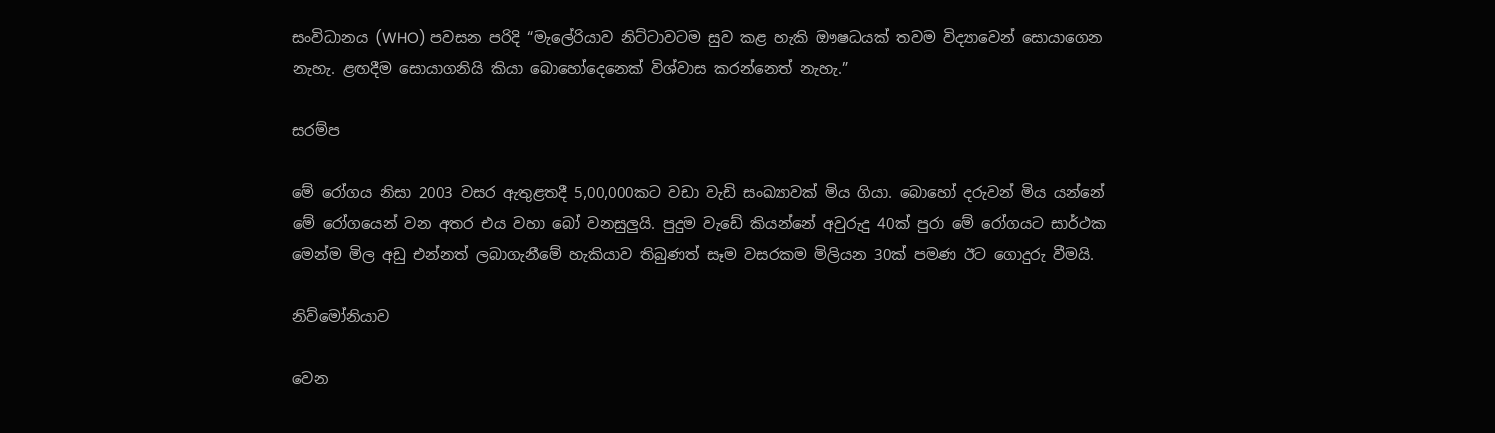සංවිධානය (WHO) පවසන පරිදි “මැලේරියාව නිට්ටාවටම සුව කළ හැකි ඖෂධයක් තවම විද්‍යාවෙන් සොයාගෙන නැහැ. ළඟදීම සොයාගනියි කියා බොහෝදෙනෙක් විශ්වාස කරන්නෙත් නැහැ.”

සරම්ප

මේ රෝගය නිසා 2003 වසර ඇතුළතදී 5,00,000කට වඩා වැඩි සංඛ්‍යාවක් මිය ගියා. බොහෝ දරුවන් මිය යන්නේ මේ රෝගයෙන් වන අතර එය වහා බෝ වනසුලුයි. පුදුම වැඩේ කියන්නේ අවුරුදු 40ක් පුරා මේ රෝගයට සාර්ථක මෙන්ම මිල අඩු එන්නත් ලබාගැනීමේ හැකියාව තිබුණත් සෑම වසරකම මිලියන 30ක් පමණ ඊට ගොදුරු වීමයි.

නිව්මෝනියාව

වෙන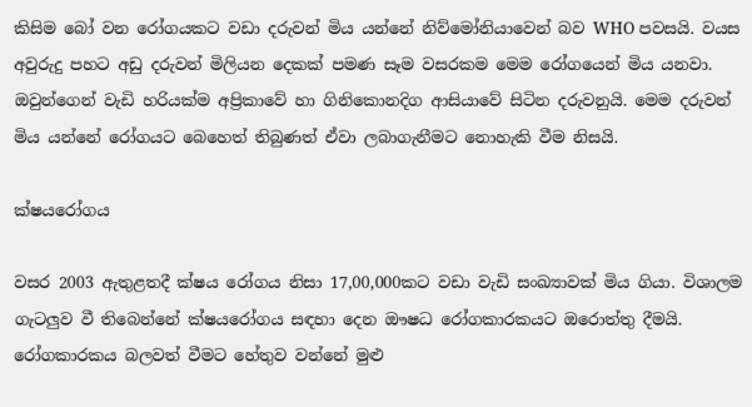කිසිම බෝ වන රෝගයකට වඩා දරුවන් මිය යන්නේ නිව්මෝනියාවෙන් බව WHO පවසයි. වයස අවුරුදු පහට අඩු දරුවන් මිලියන දෙකක් පමණ සෑම වසරකම මෙම රෝගයෙන් මිය යනවා. ඔවුන්ගෙන් වැඩි හරියක්ම අප්‍රිකාවේ හා ගිනිකොනදිග ආසියාවේ සිටින දරුවනුයි. මෙම දරුවන් මිය යන්නේ රෝගයට බෙහෙත් තිබුණත් ඒවා ලබාගැනීමට නොහැකි වීම නිසයි.

ක්ෂයරෝගය

වසර 2003 ඇතුළතදී ක්ෂය රෝගය නිසා 17,00,000කට වඩා වැඩි සංඛ්‍යාවක් මිය ගියා. විශාලම ගැටලුව වී තිබෙන්නේ ක්ෂයරෝගය සඳහා දෙන ඖෂධ රෝගකාරකයට ඔරොත්තු දීමයි. රෝගකාරකය බලවත් වීමට හේතුව වන්නේ මුළු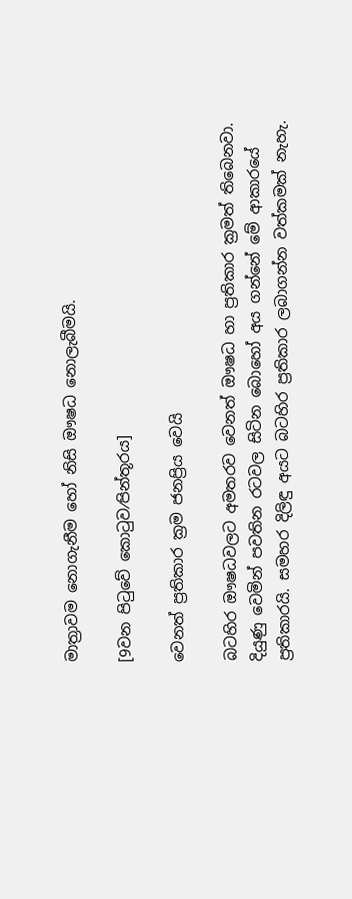මාත්‍රාවම නොගැනීම හෝ නිසි ඖෂධ නොලැබීමයි.

[9වන පිටුවේ කොටුව⁄පින්තූරය]

වෙනත් ප්‍රතිකාර ක්‍රම ජනප්‍රිය වෙයි

බටහිර ඖෂධවලට අමතරව වෙනත් ඖෂධ හා ප්‍රතිකාර ක්‍රමත් තිබෙනවා. දියුණු වෙමින් පවතින රටවල සිටින බොහෝ අය ගන්නේ මේ ආකාරයේ ප්‍රතිකාරයි. සමහර දිලිඳු අයට බටහිර ප්‍රතිකාර ලබාගන්න වත්කමක් නැහැ.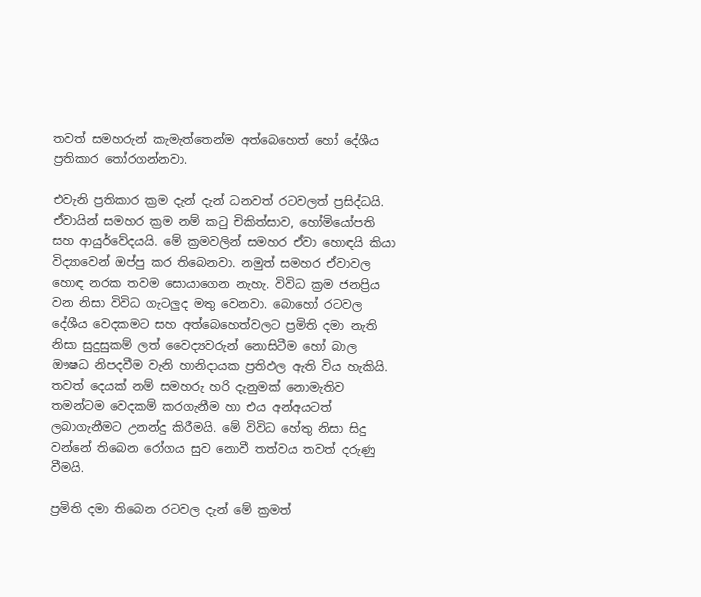තවත් සමහරුන් කැමැත්තෙන්ම අත්බෙහෙත් හෝ දේශීය ප්‍රතිකාර තෝරගන්නවා.

එවැනි ප්‍රතිකාර ක්‍රම දැන් දැන් ධනවත් රටවලත් ප්‍රසිද්ධයි. ඒවායින් සමහර ක්‍රම නම් කටු චිකිත්සාව, හෝමියෝපති සහ ආයුර්වේදයයි. මේ ක්‍රමවලින් සමහර ඒවා හොඳයි කියා විද්‍යාවෙන් ඔප්පු කර තිබෙනවා. නමුත් සමහර ඒවාවල හොඳ නරක තවම සොයාගෙන නැහැ. විවිධ ක්‍රම ජනප්‍රිය වන නිසා විවිධ ගැටලුද මතු වෙනවා. බොහෝ රටවල දේශීය වෙදකමට සහ අත්බෙහෙත්වලට ප්‍රමිති දමා නැති නිසා සුදුසුකම් ලත් වෛද්‍යවරුන් නොසිටීම හෝ බාල ඖෂධ නිපදවීම වැනි හානිදායක ප්‍රතිඵල ඇති විය හැකියි. තවත් දෙයක් නම් සමහරු හරි දැනුමක් නොමැතිව තමන්ටම වෙදකම් කරගැනීම හා එය අන්අයටත් ලබාගැනීමට උනන්දු කිරීමයි. මේ විවිධ හේතු නිසා සිදු වන්නේ තිබෙන රෝගය සුව නොවී තත්වය තවත් දරුණු වීමයි.

ප්‍රමිති දමා තිබෙන රටවල දැන් මේ ක්‍රමත්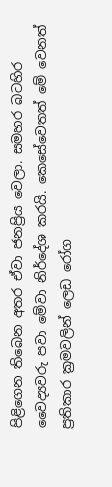පිළිගෙන තිබෙන අතර ඒවා ජනප්‍රිය වෙලා. සමහර බටහිර වෛද්‍යවරු පවා මේවා නිර්දේශ කරයි. කෙසේවෙතත් මේ වෙනත් ප්‍රතිකාර ක්‍රමවලින් ලෙඩ රෝග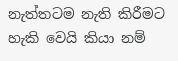නැත්තටම නැති කිරීමට හැකි වෙයි කියා නම්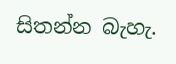සිතන්න බැහැ.